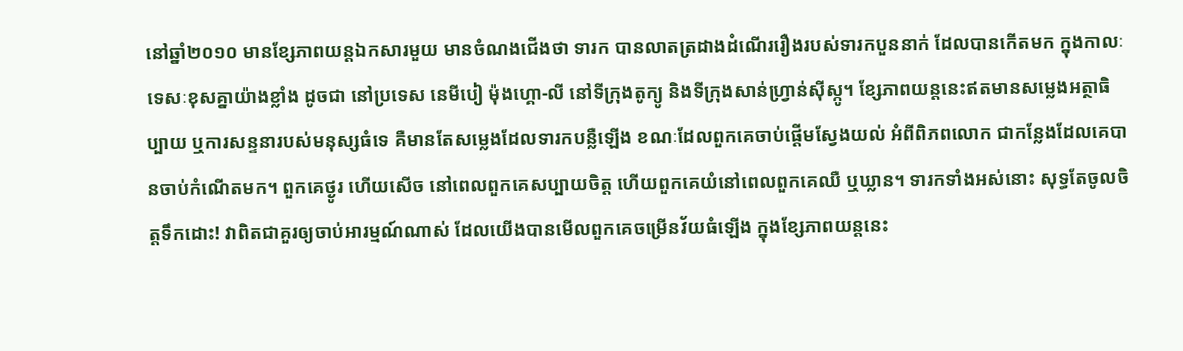នៅឆ្នាំ២០១០ មានខ្សែភាពយន្តឯកសារមួយ មានចំណងជើងថា ទារក បានលាតត្រដាងដំណើររឿងរបស់ទារកបួននាក់ ដែលបានកើតមក ក្នុងកាលៈទេសៈខុសគ្នាយ៉ាងខ្លាំង ដូចជា នៅប្រទេស នេមីបៀ ម៉ុងហ្គោ-លី នៅទីក្រុងតូក្យូ និងទីក្រុងសាន់ហ្រ្វាន់ស៊ីស្កូ។ ខ្សែភាពយន្តនេះឥតមានសម្លេងអត្ថាធិប្បាយ ឬការសន្ទនារបស់មនុស្សធំទេ គឺមានតែសម្លេងដែលទារកបន្លឺឡើង ខណៈដែលពួកគេចាប់ផ្ដើមស្វែងយល់ អំពីពិភពលោក ជាកន្លែងដែលគេបានចាប់កំណើតមក។ ពួកគេថ្ងូរ ហើយសើច នៅពេលពួកគេសប្បាយចិត្ត ហើយពួកគេយំនៅពេលពួកគេឈឺ ឬឃ្លាន។ ទារកទាំងអស់នោះ សុទ្ធតែចូលចិត្តទឹកដោះ! វាពិតជាគួរឲ្យចាប់អារម្មណ៍ណាស់ ដែលយើងបានមើលពួកគេចម្រើនវ័យធំឡើង ក្នុងខ្សែភាពយន្តនេះ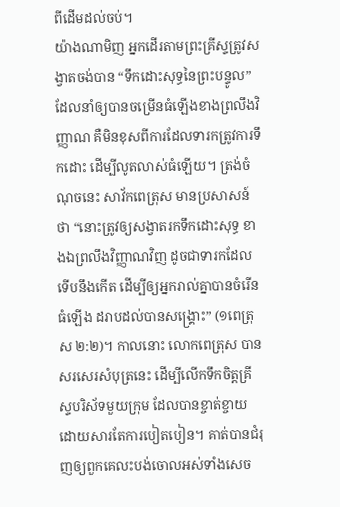ពីដើមដល់ចប់។
យ៉ាងណាមិញ អ្នកដើរតាមព្រះគ្រីស្ទត្រូវសង្វាតចង់បាន “ទឹកដោះសុទ្ធនៃព្រះបន្ទូល” ដែលនាំឲ្យបានចម្រើនធំឡើងខាងព្រលឹងវិញ្ញាណ គឺមិនខុសពីការដែលទារកត្រូវការទឹកដោះ ដើម្បីលូតលាស់ធំឡើយ។ ត្រង់ចំណុចនេះ សាវ័កពេត្រុស មានប្រសាសន៍ថា “នោះត្រូវឲ្យសង្វាតរកទឹកដោះសុទ្ធ ខាងឯព្រលឹងវិញ្ញាណវិញ ដូចជាទារកដែលទើបនឹងកើត ដើម្បីឲ្យអ្នករាល់គ្នាបានចំរើនធំឡើង ដរាបដល់បានសង្រ្គោះ” (១ពេត្រុស ២:២)។ កាលនោះ លោកពេត្រុស បានសរសេរសំបុត្រនេះ ដើម្បីលើកទឹកចិត្តគ្រីស្ទបរិស័ទមួយក្រុម ដែលបានខ្ចាត់ខ្ចាយ ដោយសារតែការបៀតបៀន។ គាត់បានជំរុញឲ្យពួកគេលះបង់ចោលអស់ទាំងសេច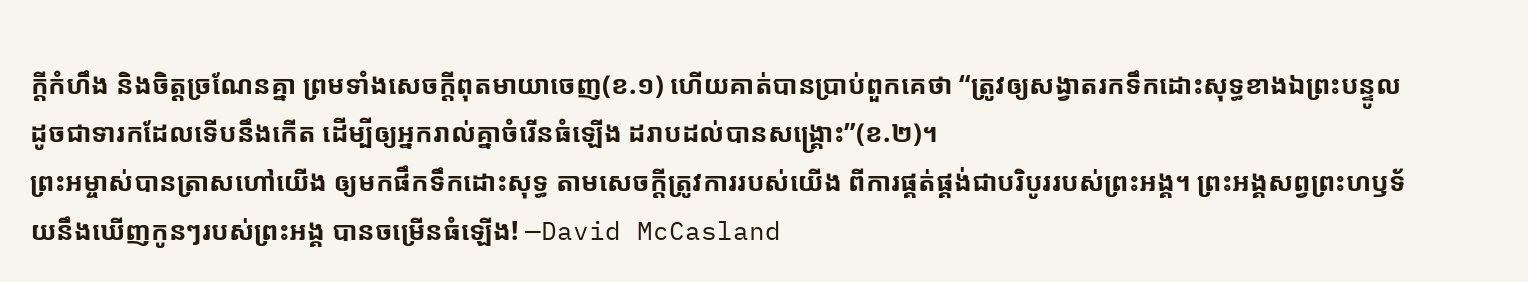ក្ដីកំហឹង និងចិត្តច្រណែនគ្នា ព្រមទាំងសេចក្ដីពុតមាយាចេញ(ខ.១) ហើយគាត់បានប្រាប់ពួកគេថា “ត្រូវឲ្យសង្វាតរកទឹកដោះសុទ្ធខាងឯព្រះបន្ទូល ដូចជាទារកដែលទើបនឹងកើត ដើម្បីឲ្យអ្នករាល់គ្នាចំរើនធំឡើង ដរាបដល់បានសង្រ្គោះ”(ខ.២)។
ព្រះអម្ចាស់បានត្រាសហៅយើង ឲ្យមកផឹកទឹកដោះសុទ្ធ តាមសេចក្តីត្រូវការរបស់យើង ពីការផ្គត់ផ្គង់ជាបរិបូររបស់ព្រះអង្គ។ ព្រះអង្គសព្វព្រះហឫទ័យនឹងឃើញកូនៗរបស់ព្រះអង្គ បានចម្រើនធំឡើង! —David McCasland